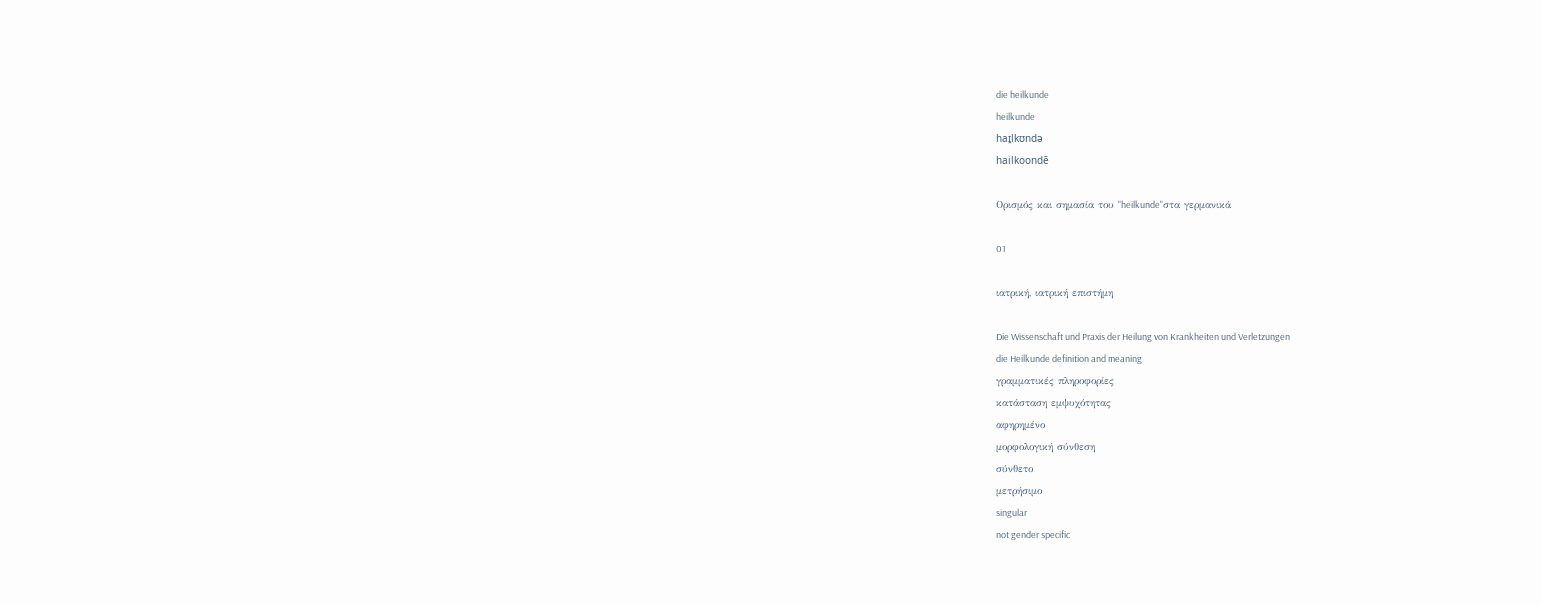die heilkunde
heilkunde
haɪ̯lkʊndə
hailkoondē

Ορισμός και σημασία του "heilkunde"στα γερμανικά

01

ιατρική, ιατρική επιστήμη

Die Wissenschaft und Praxis der Heilung von Krankheiten und Verletzungen
die Heilkunde definition and meaning
γραμματικές πληροφορίες
κατάσταση εμψυχότητας
αφηρημένο
μορφολογική σύνθεση
σύνθετο
μετρήσιμο
singular
not gender specific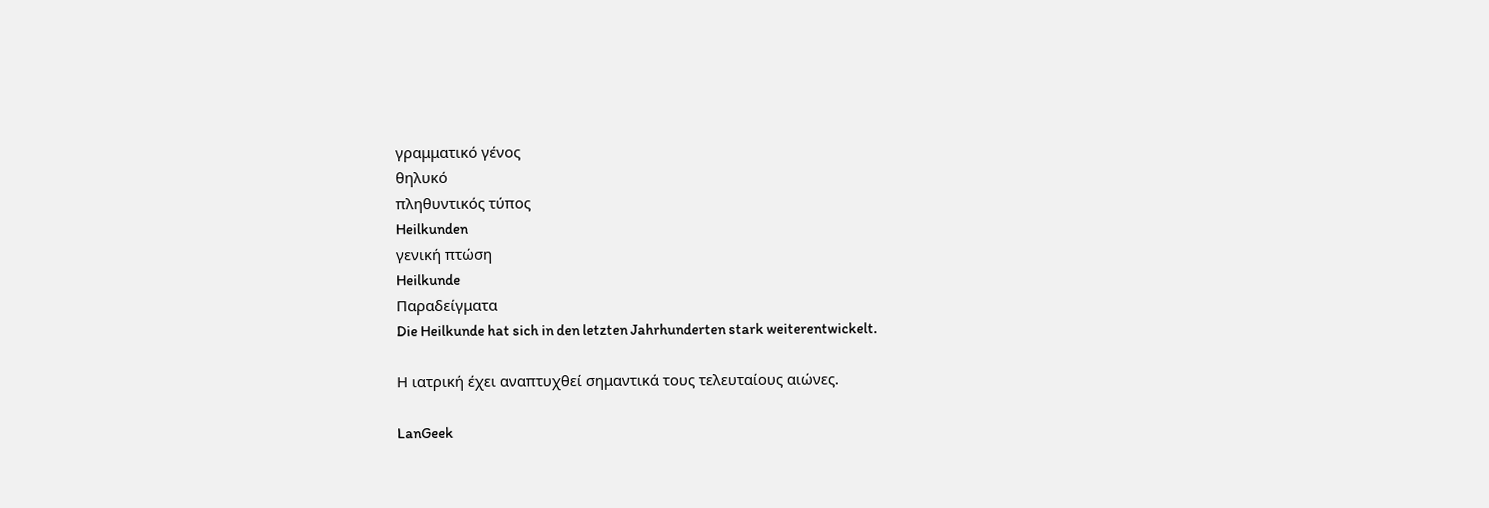γραμματικό γένος
θηλυκό
πληθυντικός τύπος
Heilkunden
γενική πτώση
Heilkunde
Παραδείγματα
Die Heilkunde hat sich in den letzten Jahrhunderten stark weiterentwickelt.

Η ιατρική έχει αναπτυχθεί σημαντικά τους τελευταίους αιώνες.

LanGeek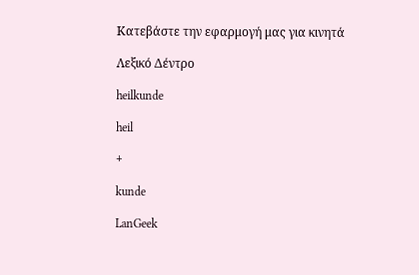Κατεβάστε την εφαρμογή μας για κινητά

Λεξικό Δέντρο

heilkunde

heil

+

kunde

LanGeek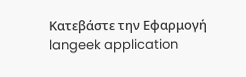Κατεβάστε την Εφαρμογή
langeek application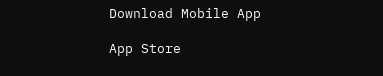Download Mobile App

App Store